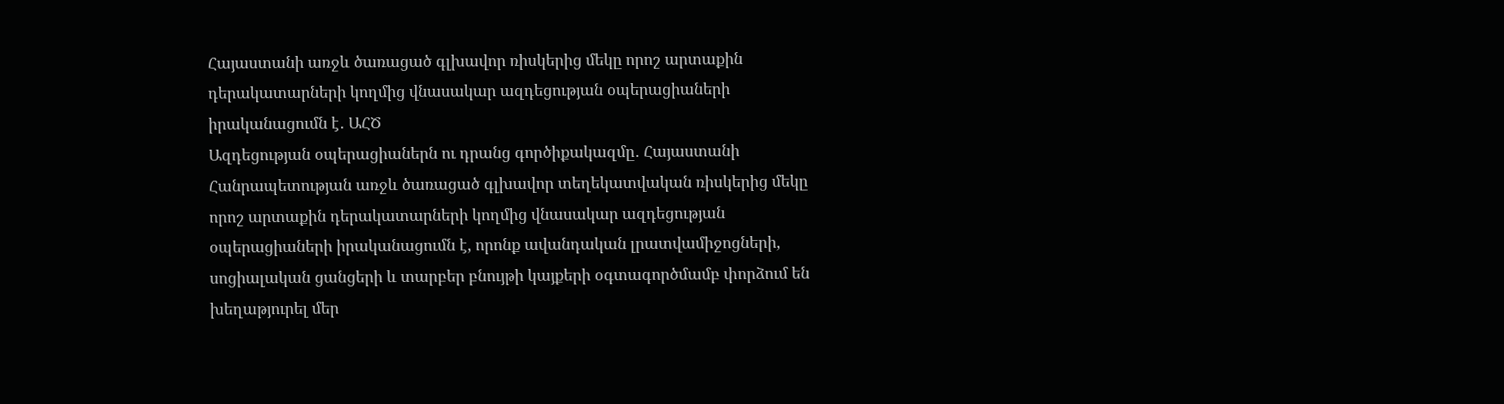Հայաստանի առջև ծառացած գլխավոր ռիսկերից մեկը որոշ արտաքին դերակատարների կողմից վնասակար ազդեցության օպերացիաների իրականացումն է․ ԱՀԾ
Ազդեցության օպերացիաներն ու դրանց գործիքակազմը․ Հայաստանի Հանրապետության առջև ծառացած գլխավոր տեղեկատվական ռիսկերից մեկը որոշ արտաքին դերակատարների կողմից վնասակար ազդեցության օպերացիաների իրականացումն է, որոնք ավանդական լրատվամիջոցների, սոցիալական ցանցերի և տարբեր բնույթի կայքերի օգտագործմամբ փորձում են խեղաթյուրել մեր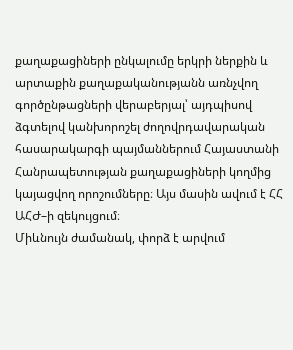քաղաքացիների ընկալումը երկրի ներքին և արտաքին քաղաքականությանն առնչվող գործընթացների վերաբերյալ՝ այդպիսով ձգտելով կանխորոշել ժողովրդավարական հասարակարգի պայմաններում Հայաստանի Հանրապետության քաղաքացիների կողմից կայացվող որոշումները։ Այս մասին ավում է ՀՀ ԱՀԺ–ի զեկույցում։
Միևնույն ժամանակ, փորձ է արվում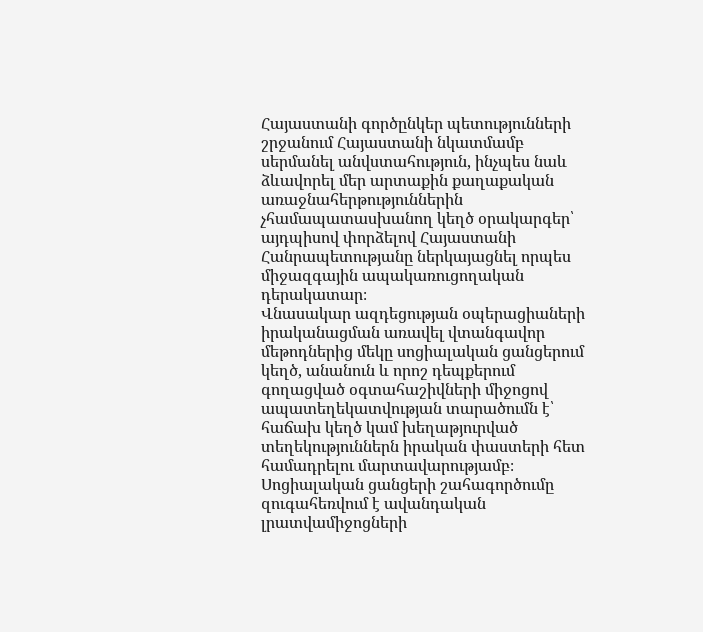Հայաստանի գործընկեր պետությունների շրջանում Հայաստանի նկատմամբ սերմանել անվստահություն, ինչպես նաև ձևավորել մեր արտաքին քաղաքական առաջնահերթություններին չհամապատասխանող կեղծ օրակարգեր՝ այդպիսով փորձելով Հայաստանի Հանրապետությանը ներկայացնել որպես
միջազգային ապակառուցողական դերակատար։
Վնասակար ազդեցության օպերացիաների իրականացման առավել վտանգավոր մեթոդներից մեկը սոցիալական ցանցերում կեղծ, անանուն և որոշ դեպքերում գողացված օգտահաշիվների միջոցով ապատեղեկատվության տարածումն է՝ հաճախ կեղծ կամ խեղաթյուրված տեղեկություններն իրական փաստերի հետ համադրելու մարտավարությամբ։ Սոցիալական ցանցերի շահագործումը զուգահեռվում է ավանդական լրատվամիջոցների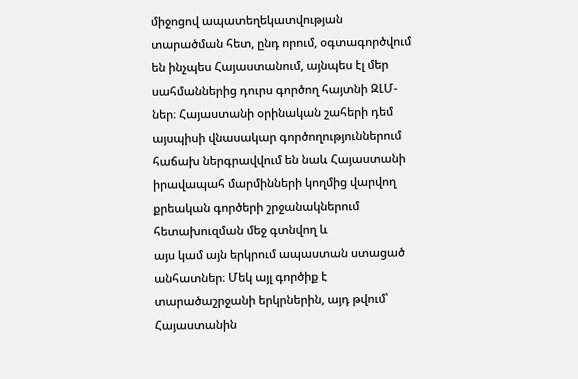միջոցով ապատեղեկատվության տարածման հետ, ընդ որում, օգտագործվում են ինչպես Հայաստանում, այնպես էլ մեր սահմաններից դուրս գործող հայտնի ԶԼՄ-ներ։ Հայաստանի օրինական շահերի դեմ այսպիսի վնասակար գործողություններում հաճախ ներգրավվում են նաև Հայաստանի իրավապահ մարմինների կողմից վարվող քրեական գործերի շրջանակներում հետախուզման մեջ գտնվող և
այս կամ այն երկրում ապաստան ստացած անհատներ։ Մեկ այլ գործիք է տարածաշրջանի երկրներին, այդ թվում՝ Հայաստանին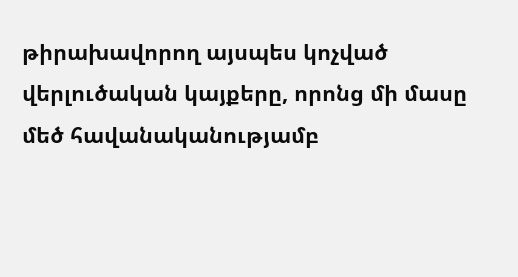թիրախավորող այսպես կոչված վերլուծական կայքերը, որոնց մի մասը մեծ հավանականությամբ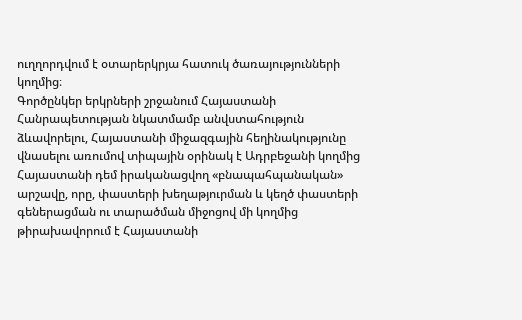ուղղորդվում է օտարերկրյա հատուկ ծառայությունների կողմից։
Գործընկեր երկրների շրջանում Հայաստանի Հանրապետության նկատմամբ անվստահություն ձևավորելու, Հայաստանի միջազգային հեղինակությունը վնասելու առումով տիպային օրինակ է Ադրբեջանի կողմից Հայաստանի դեմ իրականացվող «բնապահպանական» արշավը, որը, փաստերի խեղաթյուրման և կեղծ փաստերի գեներացման ու տարածման միջոցով մի կողմից թիրախավորում է Հայաստանի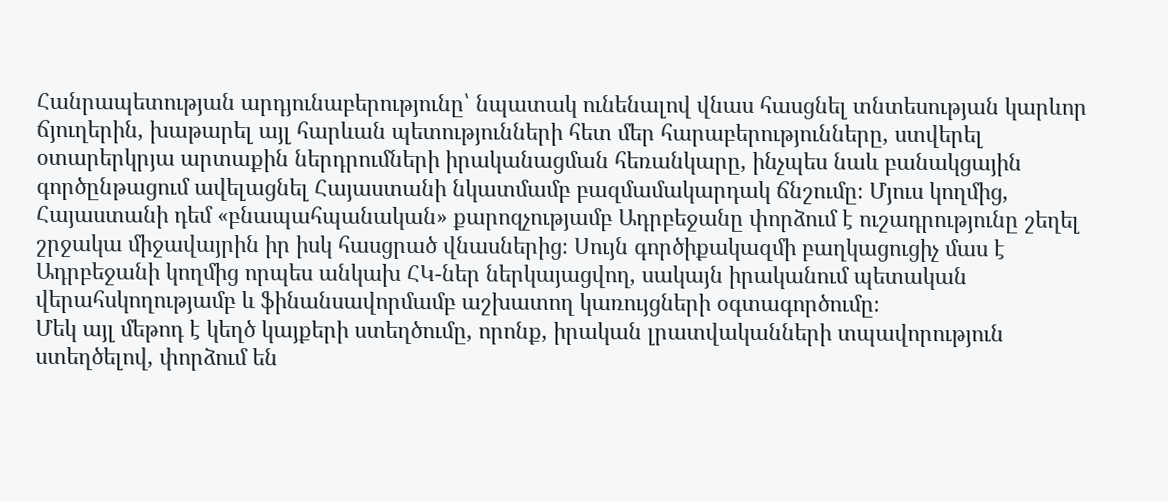Հանրապետության արդյունաբերությունը՝ նպատակ ունենալով վնաս հասցնել տնտեսության կարևոր ճյուղերին, խաթարել այլ հարևան պետությունների հետ մեր հարաբերությունները, ստվերել օտարերկրյա արտաքին ներդրումների իրականացման հեռանկարը, ինչպես նաև բանակցային գործընթացում ավելացնել Հայաստանի նկատմամբ բազմամակարդակ ճնշումը։ Մյուս կողմից, Հայաստանի դեմ «բնապահպանական» քարոզչությամբ Ադրբեջանը փորձում է ուշադրությունը շեղել շրջակա միջավայրին իր իսկ հասցրած վնասներից։ Սույն գործիքակազմի բաղկացուցիչ մաս է Ադրբեջանի կողմից որպես անկախ ՀԿ-ներ ներկայացվող, սակայն իրականում պետական վերահսկողությամբ և ֆինանսավորմամբ աշխատող կառույցների օգտագործումը։
Մեկ այլ մեթոդ է կեղծ կայքերի ստեղծումը, որոնք, իրական լրատվականների տպավորություն ստեղծելով, փորձում են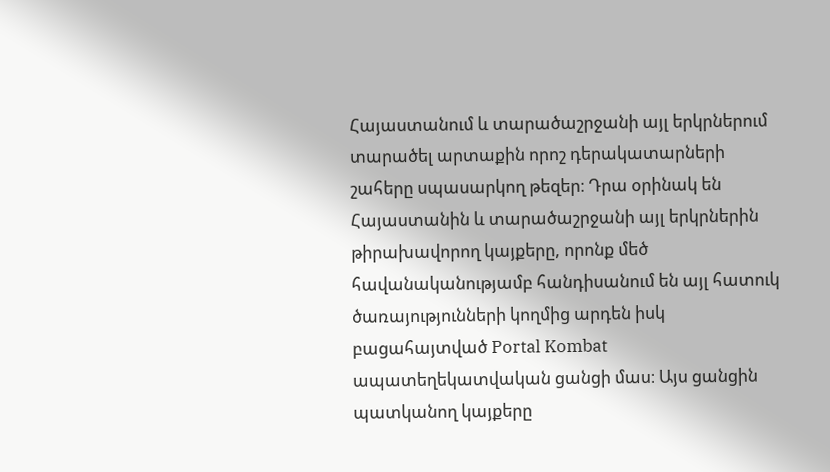Հայաստանում և տարածաշրջանի այլ երկրներում տարածել արտաքին որոշ դերակատարների շահերը սպասարկող թեզեր։ Դրա օրինակ են Հայաստանին և տարածաշրջանի այլ երկրներին թիրախավորող կայքերը, որոնք մեծ հավանականությամբ հանդիսանում են այլ հատուկ ծառայությունների կողմից արդեն իսկ բացահայտված Portal Kombat ապատեղեկատվական ցանցի մաս։ Այս ցանցին պատկանող կայքերը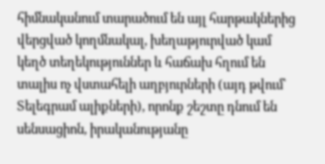հիմնականում տարածում են այլ հարթակներից վերցված կողմնակալ, խեղաթյուրված կամ կեղծ տեղեկություններ և հաճախ հղում են տալիս ոչ վստահելի աղբյուրների (այդ թվում՝ Տելեգրամ ալիքների), որոնք շեշտը դնում են սենսացիոն, իրականությանը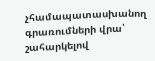չհամապատասխանող գրառումների վրա՝ շահարկելով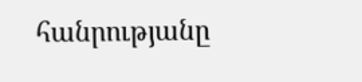հանրությանը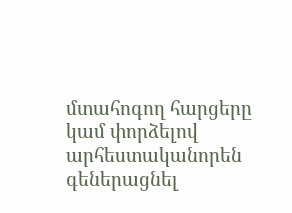մտահոգող հարցերը կամ փորձելով արհեստականորեն գեներացնել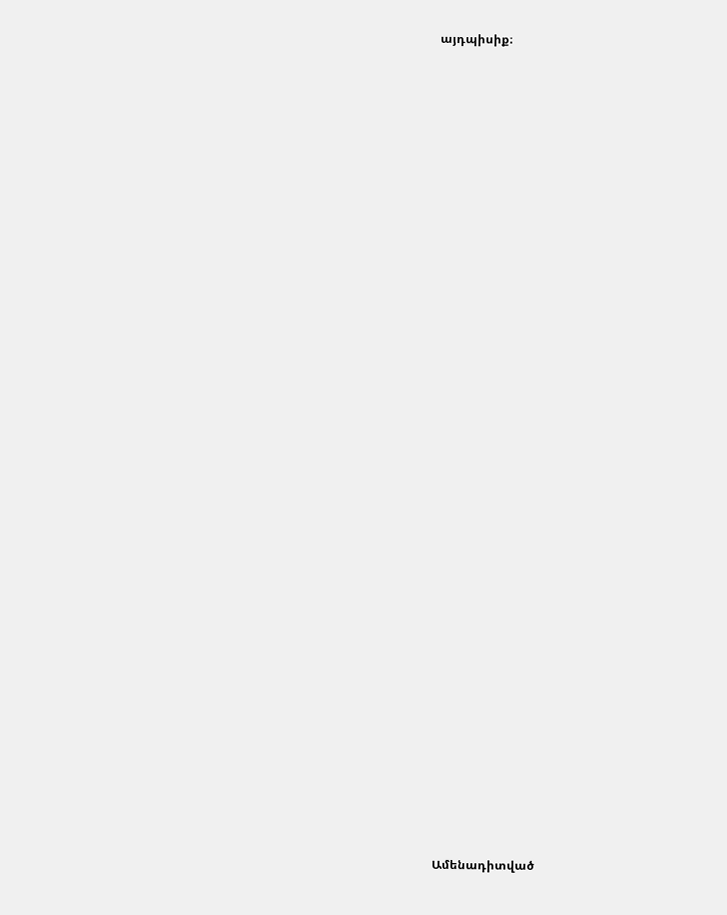այդպիսիք։


















































Ամենադիտված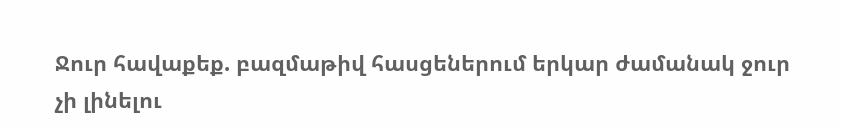Ջուր հավաքեք. բազմաթիվ հասցեներում երկար ժամանակ ջուր չի լինելու